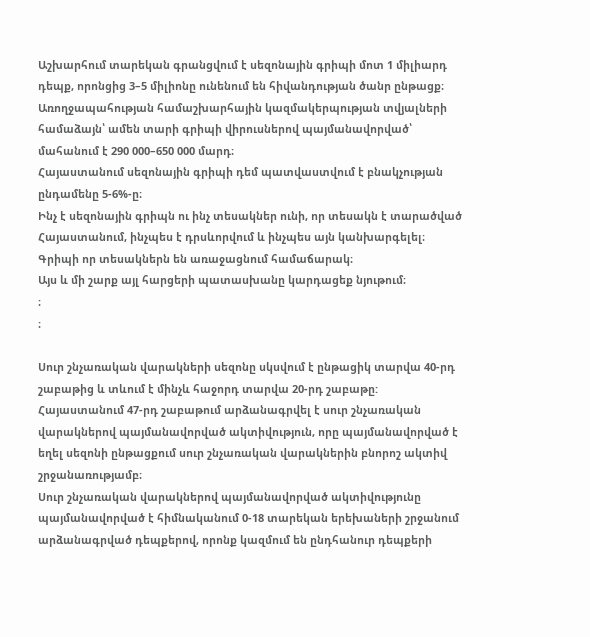Աշխարհում տարեկան գրանցվում է սեզոնային գրիպի մոտ 1 միլիարդ դեպք, որոնցից 3–5 միլիոնը ունենում են հիվանդության ծանր ընթացք։
Առողջապահության համաշխարհային կազմակերպության տվյալների համաձայն՝ ամեն տարի գրիպի վիրուսներով պայմանավորված՝ մահանում է 290 000–650 000 մարդ։
Հայաստանում սեզոնային գրիպի դեմ պատվաստվում է բնակչության ընդամենը 5-6%-ը։
Ինչ է սեզոնային գրիպն ու ինչ տեսակներ ունի, որ տեսակն է տարածված Հայաստանում, ինչպես է դրսևորվում և ինչպես այն կանխարգելել։ Գրիպի որ տեսակներն են առաջացնում համաճարակ։
Այս և մի շարք այլ հարցերի պատասխանը կարդացեք նյութում։
։
։

Սուր շնչառական վարակների սեզոնը սկսվում է ընթացիկ տարվա 40-րդ շաբաթից և տևում է մինչև հաջորդ տարվա 20-րդ շաբաթը: Հայաստանում 47-րդ շաբաթում արձանագրվել է սուր շնչառական վարակներով պայմանավորված ակտիվություն, որը պայմանավորված է եղել սեզոնի ընթացքում սուր շնչառական վարակներին բնորոշ ակտիվ շրջանառությամբ։
Սուր շնչառական վարակներով պայմանավորված ակտիվությունը պայմանավորված է հիմնականում 0-18 տարեկան երեխաների շրջանում արձանագրված դեպքերով, որոնք կազմում են ընդհանուր դեպքերի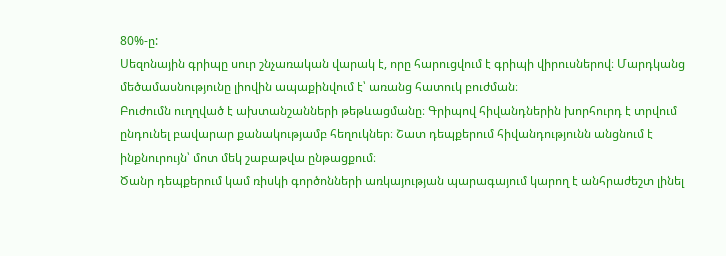80%-ը:
Սեզոնային գրիպը սուր շնչառական վարակ է, որը հարուցվում է գրիպի վիրուսներով։ Մարդկանց մեծամասնությունը լիովին ապաքինվում է՝ առանց հատուկ բուժման։
Բուժումն ուղղված է ախտանշանների թեթևացմանը։ Գրիպով հիվանդներին խորհուրդ է տրվում ընդունել բավարար քանակությամբ հեղուկներ։ Շատ դեպքերում հիվանդությունն անցնում է ինքնուրույն՝ մոտ մեկ շաբաթվա ընթացքում։
Ծանր դեպքերում կամ ռիսկի գործոնների առկայության պարագայում կարող է անհրաժեշտ լինել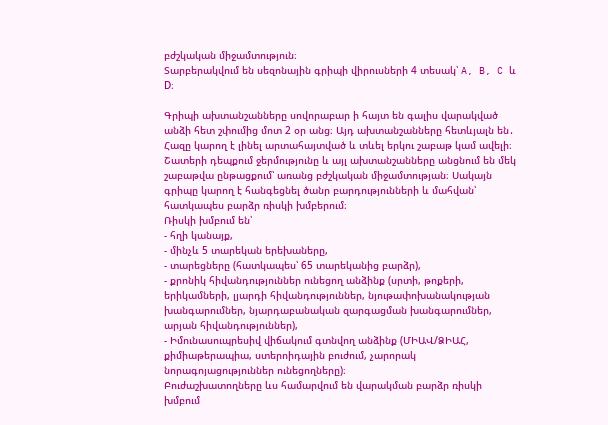բժշկական միջամտություն։
Տարբերակվում են սեզոնային գրիպի վիրուսների 4 տեսակ՝ A, B, C և D։

Գրիպի ախտանշանները սովորաբար ի հայտ են գալիս վարակված անձի հետ շփումից մոտ 2 օր անց։ Այդ ախտանշանները հետևյալն են․
Հազը կարող է լինել արտահայտված և տևել երկու շաբաթ կամ ավելի։
Շատերի դեպքում ջերմությունը և այլ ախտանշանները անցնում են մեկ շաբաթվա ընթացքում՝ առանց բժշկական միջամտության։ Սակայն գրիպը կարող է հանգեցնել ծանր բարդությունների և մահվան՝ հատկապես բարձր ռիսկի խմբերում։
Ռիսկի խմբում են՝
- հղի կանայք,
- մինչև 5 տարեկան երեխաները,
- տարեցները (հատկապես՝ 65 տարեկանից բարձր),
- քրոնիկ հիվանդություններ ունեցող անձինք (սրտի, թոքերի, երիկամների, լյարդի հիվանդություններ, նյութափոխանակության խանգարումներ, նյարդաբանական զարգացման խանգարումներ, արյան հիվանդություններ),
- Իմունասուպրեսիվ վիճակում գտնվող անձինք (ՄԻԱՎ/ՁԻԱՀ, քիմիաթերապիա, ստերոիդային բուժում, չարորակ նորագոյացություններ ունեցողները)։
Բուժաշխատողները ևս համարվում են վարակման բարձր ռիսկի խմբում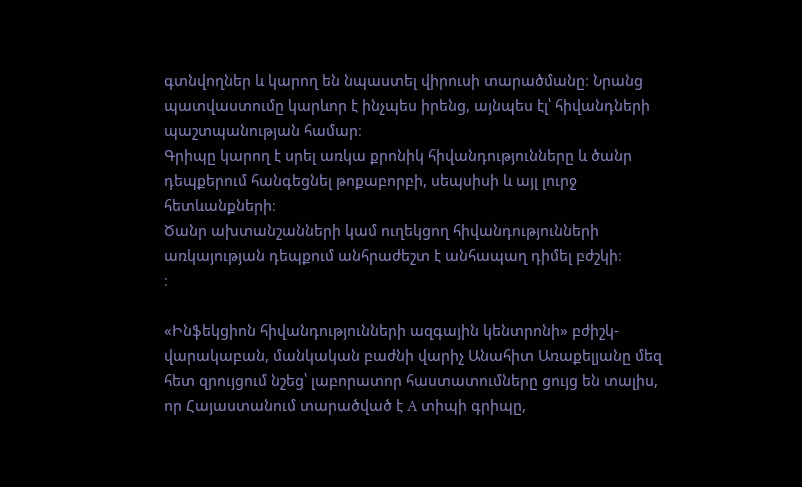գտնվողներ և կարող են նպաստել վիրուսի տարածմանը։ Նրանց պատվաստումը կարևոր է ինչպես իրենց, այնպես էլ՝ հիվանդների պաշտպանության համար։
Գրիպը կարող է սրել առկա քրոնիկ հիվանդությունները և ծանր դեպքերում հանգեցնել թոքաբորբի, սեպսիսի և այլ լուրջ հետևանքների։
Ծանր ախտանշանների կամ ուղեկցող հիվանդությունների առկայության դեպքում անհրաժեշտ է անհապաղ դիմել բժշկի։
։

«Ինֆեկցիոն հիվանդությունների ազգային կենտրոնի» բժիշկ-վարակաբան, մանկական բաժնի վարիչ Անահիտ Առաքելյանը մեզ հետ զրույցում նշեց՝ լաբորատոր հաստատումները ցույց են տալիս, որ Հայաստանում տարածված է A տիպի գրիպը,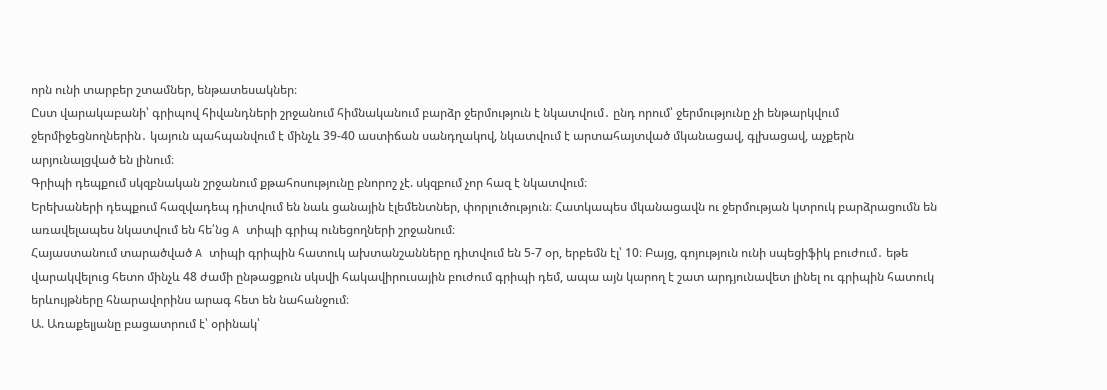որն ունի տարբեր շտամներ, ենթատեսակներ։
Ըստ վարակաբանի՝ գրիպով հիվանդների շրջանում հիմնականում բարձր ջերմություն է նկատվում․ ընդ որում՝ ջերմությունը չի ենթարկվում ջերմիջեցնողներին․ կայուն պահպանվում է մինչև 39-40 աստիճան սանդղակով, նկատվում է արտահայտված մկանացավ, գլխացավ, աչքերն արյունալցված են լինում։
Գրիպի դեպքում սկզբնական շրջանում քթահոսությունը բնորոշ չէ. սկզբում չոր հազ է նկատվում։
Երեխաների դեպքում հազվադեպ դիտվում են նաև ցանային էլեմենտներ, փորլուծություն։ Հատկապես մկանացավն ու ջերմության կտրուկ բարձրացումն են առավելապես նկատվում են հե՛նց A տիպի գրիպ ունեցողների շրջանում։
Հայաստանում տարածված A տիպի գրիպին հատուկ ախտանշանները դիտվում են 5-7 օր, երբեմն էլ՝ 10։ Բայց, գոյություն ունի սպեցիֆիկ բուժում․ եթե վարակվելուց հետո մինչև 48 ժամի ընթացքուն սկսվի հակավիրուսային բուժում գրիպի դեմ, ապա այն կարող է շատ արդյունավետ լինել ու գրիպին հատուկ երևույթները հնարավորինս արագ հետ են նահանջում։
Ա. Առաքելյանը բացատրում է՝ օրինակ՝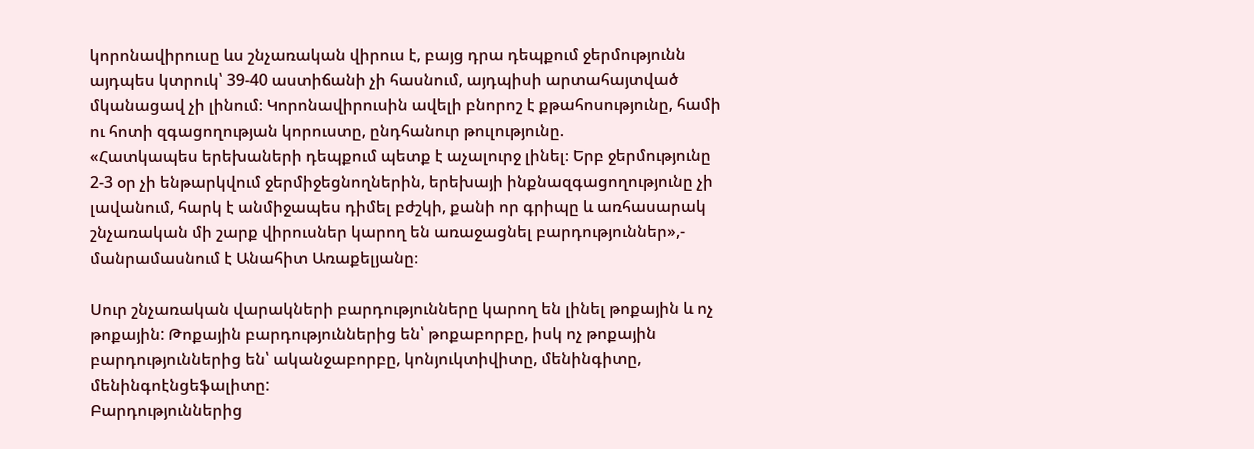կորոնավիրուսը ևս շնչառական վիրուս է, բայց դրա դեպքում ջերմությունն այդպես կտրուկ՝ 39-40 աստիճանի չի հասնում, այդպիսի արտահայտված մկանացավ չի լինում։ Կորոնավիրուսին ավելի բնորոշ է քթահոսությունը, համի ու հոտի զգացողության կորուստը, ընդհանուր թուլությունը.
«Հատկապես երեխաների դեպքում պետք է աչալուրջ լինել։ Երբ ջերմությունը 2-3 օր չի ենթարկվում ջերմիջեցնողներին, երեխայի ինքնազգացողությունը չի լավանում, հարկ է անմիջապես դիմել բժշկի, քանի որ գրիպը և առհասարակ շնչառական մի շարք վիրուսներ կարող են առաջացնել բարդություններ»,- մանրամասնում է Անահիտ Առաքելյանը։

Սուր շնչառական վարակների բարդությունները կարող են լինել թոքային և ոչ թոքային: Թոքային բարդություններից են՝ թոքաբորբը, իսկ ոչ թոքային բարդություններից են՝ ականջաբորբը, կոնյուկտիվիտը, մենինգիտը, մենինգոէնցեֆալիտը:
Բարդություններից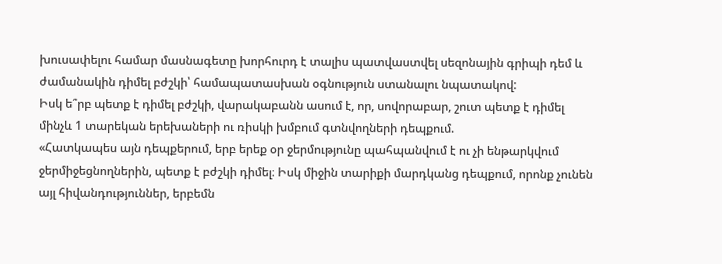խուսափելու համար մասնագետը խորհուրդ է տալիս պատվաստվել սեզոնային գրիպի դեմ և ժամանակին դիմել բժշկի՝ համապատասխան օգնություն ստանալու նպատակով:
Իսկ ե՞րբ պետք է դիմել բժշկի, վարակաբանն ասում է, որ, սովորաբար, շուտ պետք է դիմել մինչև 1 տարեկան երեխաների ու ռիսկի խմբում գտնվողների դեպքում.
«Հատկապես այն դեպքերում, երբ երեք օր ջերմությունը պահպանվում է ու չի ենթարկվում ջերմիջեցնողներին, պետք է բժշկի դիմել։ Իսկ միջին տարիքի մարդկանց դեպքում, որոնք չունեն այլ հիվանդություններ, երբեմն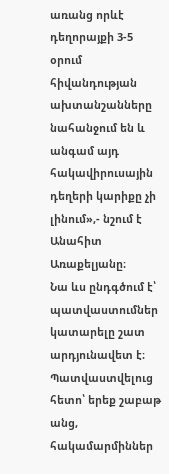առանց որևէ դեղորայքի 3-5 օրում հիվանդության ախտանշանները նահանջում են և անգամ այդ հակավիրուսային դեղերի կարիքը չի լինում»,- նշում է Անահիտ Առաքելյանը։
Նա ևս ընդգծում է՝ պատվաստումներ կատարելը շատ արդյունավետ է։ Պատվաստվելուց հետո՝ երեք շաբաթ անց, հակամարմիններ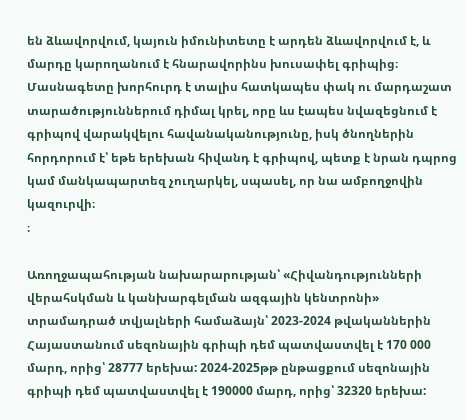են ձևավորվում, կայուն իմունիտետը է արդեն ձևավորվում է, և մարդը կարողանում է հնարավորինս խուսափել գրիպից։
Մասնագետը խորհուրդ է տալիս հատկապես փակ ու մարդաշատ տարածություններում դիմալ կրել, որը ևս էապես նվազեցնում է գրիպով վարակվելու հավանականությունը, իսկ ծնողներին հորդորում է՝ եթե երեխան հիվանդ է գրիպով, պետք է նրան դպրոց կամ մանկապարտեզ չուղարկել, սպասել, որ նա ամբողջովին կազուրվի։
։

Առողջապահության նախարարության՝ «Հիվանդությունների վերահսկման և կանխարգելման ազգային կենտրոնի» տրամադրած տվյալների համաձայն՝ 2023-2024 թվականներին Հայաստանում սեզոնային գրիպի դեմ պատվաստվել է 170 000 մարդ, որից՝ 28777 երեխա: 2024-2025թթ ընթացքում սեզոնային գրիպի դեմ պատվաստվել է 190000 մարդ, որից՝ 32320 երեխա: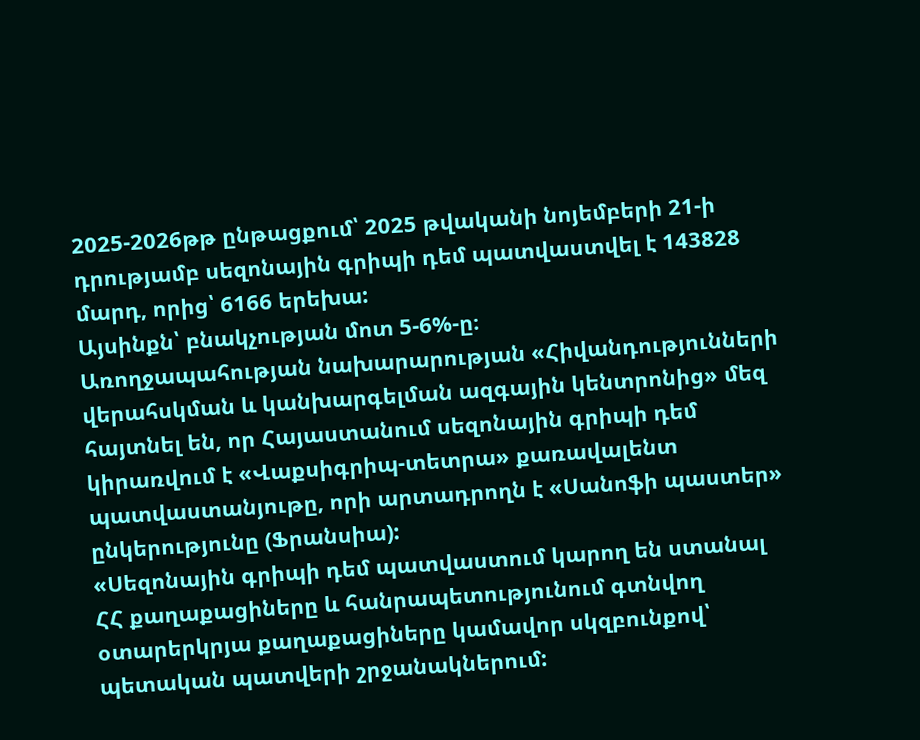2025-2026թթ ընթացքում՝ 2025 թվականի նոյեմբերի 21-ի դրությամբ սեզոնային գրիպի դեմ պատվաստվել է 143828 մարդ, որից՝ 6166 երեխա:
Այսինքն՝ բնակչության մոտ 5-6%-ը։
Առողջապահության նախարարության «Հիվանդությունների վերահսկման և կանխարգելման ազգային կենտրոնից» մեզ հայտնել են, որ Հայաստանում սեզոնային գրիպի դեմ կիրառվում է «Վաքսիգրիպ-տետրա» քառավալենտ պատվաստանյութը, որի արտադրողն է «Սանոֆի պաստեր» ընկերությունը (Ֆրանսիա):
«Սեզոնային գրիպի դեմ պատվաստում կարող են ստանալ ՀՀ քաղաքացիները և հանրապետությունում գտնվող օտարերկրյա քաղաքացիները կամավոր սկզբունքով՝ պետական պատվերի շրջանակներում: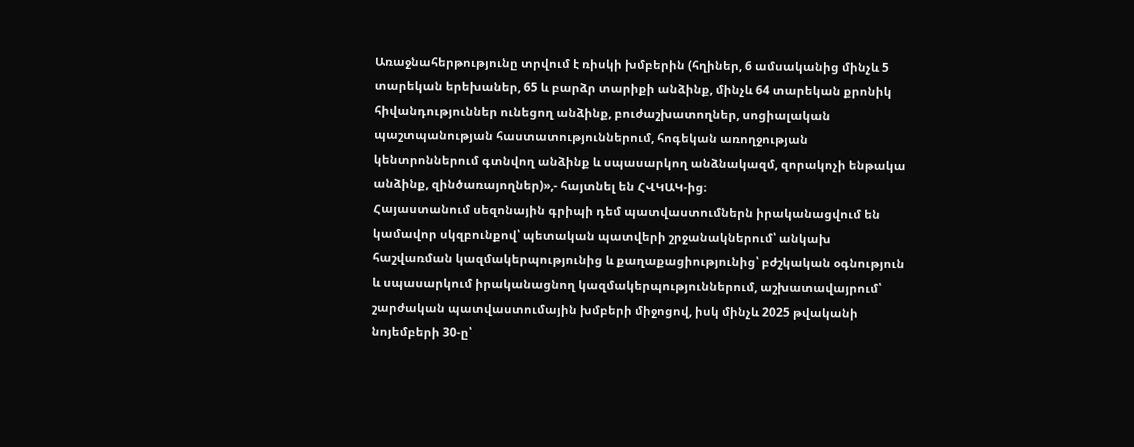Առաջնահերթությունը տրվում է ռիսկի խմբերին (հղիներ, 6 ամսականից մինչև 5 տարեկան երեխաներ, 65 և բարձր տարիքի անձինք, մինչև 64 տարեկան քրոնիկ հիվանդություններ ունեցող անձինք, բուժաշխատողներ, սոցիալական պաշտպանության հաստատություններում, հոգեկան առողջության կենտրոններում գտնվող անձինք և սպասարկող անձնակազմ, զորակոչի ենթակա անձինք, զինծառայողներ)»,- հայտնել են ՀՎԿԱԿ-ից։
Հայաստանում սեզոնային գրիպի դեմ պատվաստումներն իրականացվում են կամավոր սկզբունքով՝ պետական պատվերի շրջանակներում՝ անկախ հաշվառման կազմակերպությունից և քաղաքացիությունից՝ բժշկական օգնություն և սպասարկում իրականացնող կազմակերպություններում, աշխատավայրում՝ շարժական պատվաստումային խմբերի միջոցով, իսկ մինչև 2025 թվականի նոյեմբերի 30-ը՝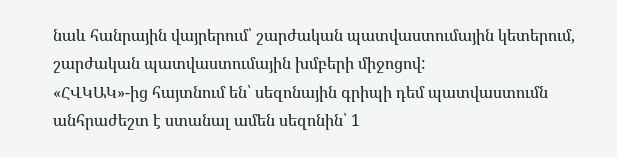նաև հանրային վայրերում՝ շարժական պատվաստումային կետերում, շարժական պատվաստումային խմբերի միջոցով:
«ՀՎԿԱԿ»-ից հայտնում են՝ սեզոնային գրիպի դեմ պատվաստումն անհրաժեշտ է ստանալ ամեն սեզոնին՝ 1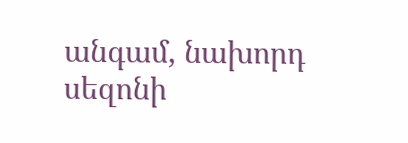անգամ, նախորդ սեզոնի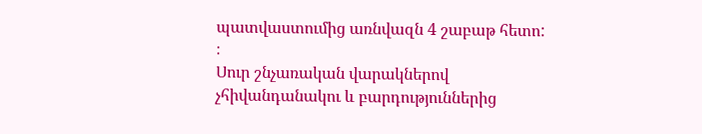պատվաստումից առնվազն 4 շաբաթ հետո:
։
Սուր շնչառական վարակներով չհիվանդանակու և բարդություններից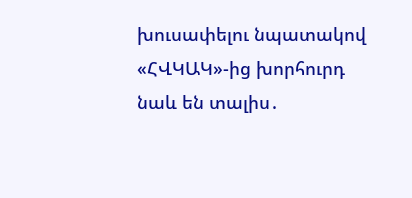խուսափելու նպատակով «ՀՎԿԱԿ»-ից խորհուրդ նաև են տալիս․